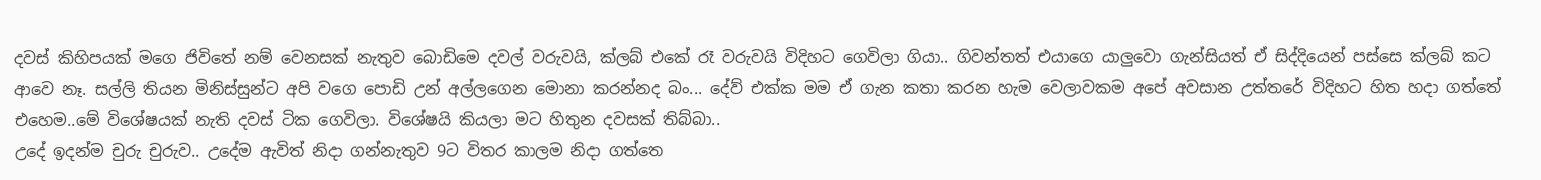දවස් කිහිපයක් මගෙ ජිවිතේ නම් වෙනසක් නැතුව බොඩිමෙ දවල් වරුවයි, ක්ලබ් එකේ රෑ වරුවයි විදිහට ගෙවිලා ගියා.. ගිවන්තත් එයාගෙ යාලුවො ගැන්සියත් ඒ සිද්දියෙන් පස්සෙ ක්ලබ් කට ආවෙ නෑ. සල්ලි තියන මිනිස්සුන්ට අපි වගෙ පොඩි උන් අල්ලගෙන මොනා කරන්නද බං... දේව් එක්ක මම ඒ ගැන කතා කරන හැම වෙලාවකම අපේ අවසාන උත්තරේ විදිහට හිත හදා ගත්තේ එහෙම..මේ විශේෂයක් නැති දවස් ටික ගෙවිලා. විශේෂයි කියලා මට හිතුන දවසක් තිබ්බා..
උදේ ඉදන්ම චුරු චුරුව.. උදේම ඇවිත් නිදා ගන්නැතුව 9ට විතර කාලම නිදා ගත්තෙ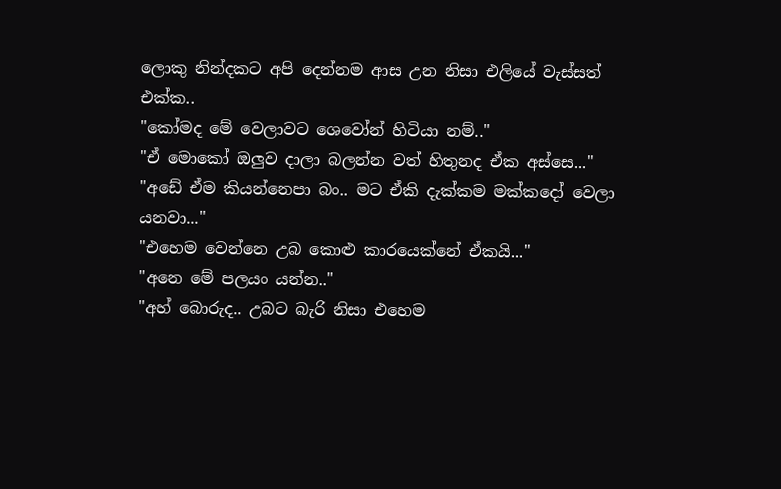ලොකු නින්දකට අපි දෙන්නම ආස උන නිසා එලියේ වැස්සත් එක්ක..
"කෝමද මේ වෙලාවට ශෙවෝන් හිටියා නම්.."
"ඒ මොකෝ ඔලුව දාලා බලන්න වත් හිතුනද ඒක අස්සෙ..."
"අඩේ ඒම කියන්නෙපා බං.. මට ඒකි දැක්කම මක්කදෝ වෙලා යනවා..."
"එහෙම වෙන්නෙ උබ කොළු කාරයෙක්නේ ඒකයි..."
"අනෙ මේ පලයං යන්න.."
"අහ් බොරුද.. උබට බැරි නිසා එහෙම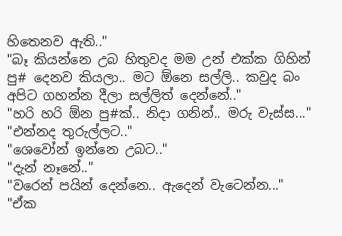හිතෙනව ඇති.."
"බෑ කියන්නෙ උබ හිතුවද මම උන් එක්ක ගිහින් පු# දෙනව කියලා.. මට ඕනෙ සල්ලි.. කවුද බං අපිට ගහන්න දීලා සල්ලිත් දෙන්නේ.."
"හරි හරි ඕන පු#ක්.. නිදා ගනින්.. මරු වැස්ස..."
"එන්නද තුරුල්ලට.."
"ශෙවෝන් ඉන්නෙ උබට.."
"දැන් නෑනේ.."
"වරෙන් පයින් දෙන්නෙ.. ඇදෙන් වැටෙන්න..."
"ඒක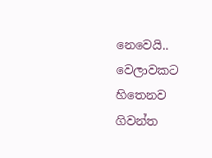නෙවෙයි.. වෙලාවකට හිතෙනව ගිවන්ත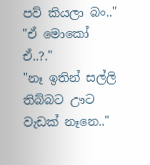පව් කියලා බං.."
"ඒ මොකෝ ඒ..?."
"නෑ ඉතින් සල්ලි තිබ්බට ඌට වැඩක් නෑනෙ.."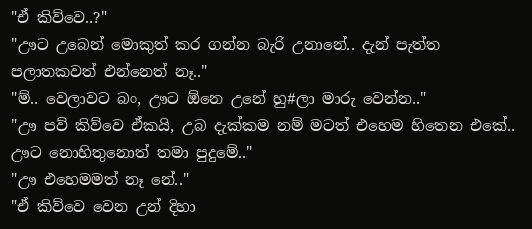"ඒ කිව්වෙ..?"
"ඌට උබෙන් මොකුත් කර ගන්න බැරි උනානේ.. දැන් පැත්ත පලාතකවත් එන්නෙත් නෑ.."
"ම්.. වෙලාවට බං, ඌට ඕනෙ උනේ හු#ලා මාරු වෙන්න.."
"ඌ පව් කිව්වෙ ඒකයි, උබ දැක්කම නම් මටත් එහෙම හිතෙන එකේ.. ඌට නොහිතුනොත් තමා පුදුමේ.."
"ඌ එහෙමමත් නෑ නේ.."
"ඒ කිව්වෙ වෙන උන් දිහා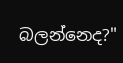බලන්නෙද?"